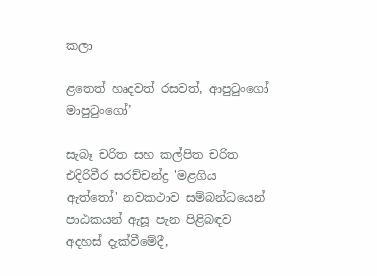කලා

ළතෙත් හෘදවත් රසවත්, ආපුටුංගෝ මාපුටුංගෝ’

සැබෑ චරිත සහ කල්පිත චරිත එදිරිවීර සරච්චන්ද්‍ර 'මළගිය ඇත්තෝ' නවකථාව සම්බන්ධයෙන් පාඨකයන් ඇසූ පැන පිළිබඳව අදහස් දැක්වීමේදී,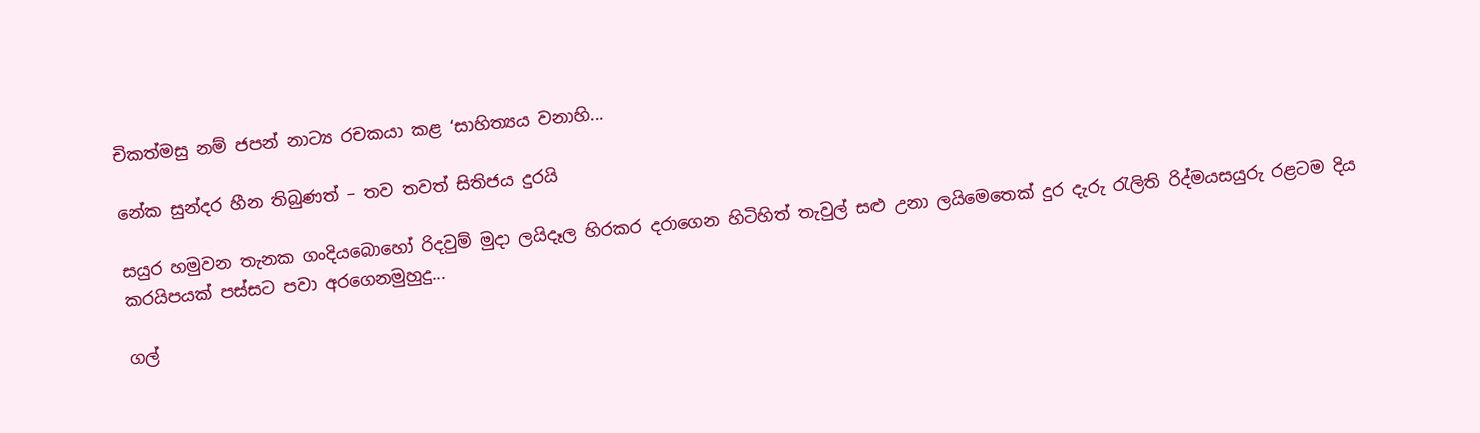චිකත්මසු නම් ජපන් නාට්‍ය රචකයා කළ ‘සාහිත්‍යය වනාහි...

නේක සුන්දර හීන තිබුණත් – තව තවත් සිතිජය දුරයි

සයුර හමුවන තැනක ගංදියබොහෝ රිදවුම් මුදා ලයිදෑල හිරකර දරාගෙන හිටිහිත් තැවුල් සළු උනා ලයිමෙතෙක් දුර දැරු රැලිති රිද්මයසයුරු රළටම දිය කරයිපයක් පස්සට පවා අරගෙනමුහුදු...

ගල්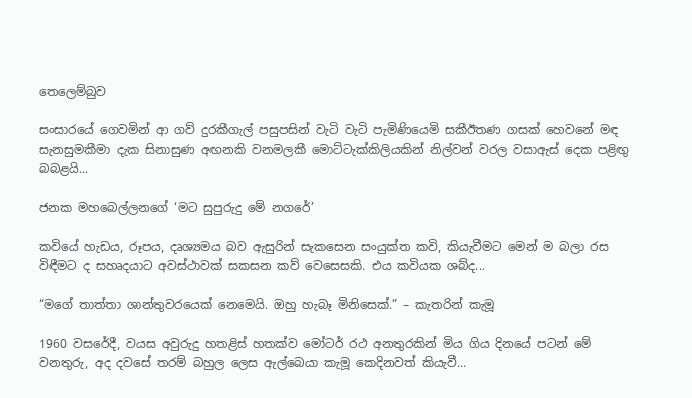තෙලෙම්බුව

සංසාරයේ ගෙවමින් ආ ගව් දුරකීගැල් පසුපසින් වැටි වැටි පැමිණියෙමි සකීඊතණ ගසක් හෙවනේ මඳ සැනසුමකීමා දැක සිනාසුණ අඟනකි වනමලකී මොට්ටැක්කිලියකින් නිල්වන් වරල වසාඇස් දෙක පළිඟු බබළයි...

ජනක මහබෙල්ලනගේ ‘මට සුපුරුදු මේ නගරේ’

කවියේ හැඩය, රූපය, දෘශ්‍යමය බව ඇසුරින් සැකසෙන සංයුක්ත කවි, කියැවීමට මෙන් ම බලා රස විඳීමට ද සහෘදයාට අවස්ථාවක් සකසන කව් වෙසෙසකි. එය කවියක ශබ්ද...

“මගේ තාත්තා ශාන්තුවරයෙක් නෙමෙයි. ඔහු හැබෑ මිනිසෙක්.” – කැතරින් කැමූ

1960 වසරේදී, වයස අවුරුදු හතළිස් හතක්ව මෝටර් රථ අනතුරකින් මිය ගිය දිනයේ පටන් මේ වනතුරු, අද දවසේ තරම් බහුල ලෙස ඇල්බෙයා කැමූ කෙදිනවත් කියැවී...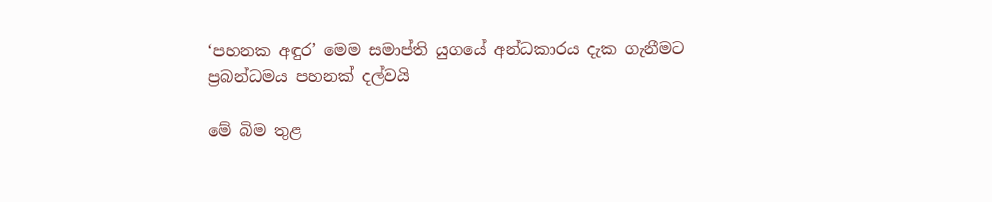‘පහනක අඳුර’ මෙම සමාප්ති යුගයේ අන්ධකාරය දැක ගැනීමට ප්‍රබන්ධමය පහනක් දල්වයි

මේ බිම තුළ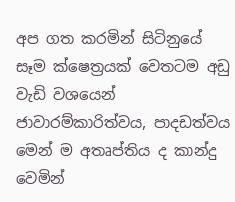අප ගත කරමින් සිටිනුයේ සෑම ක්ෂෙත්‍රයක් වෙතටම අඩු වැඩි වශයෙන් ජාවාරම්කාරිත්වය, පාදඩත්වය මෙන් ම අතෘප්තිය ද කාන්දු වෙමින්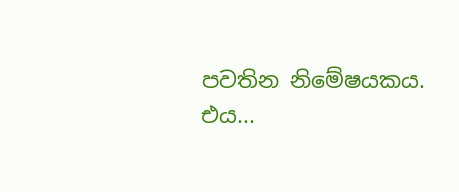පවතින නිමේෂයකය. එය...